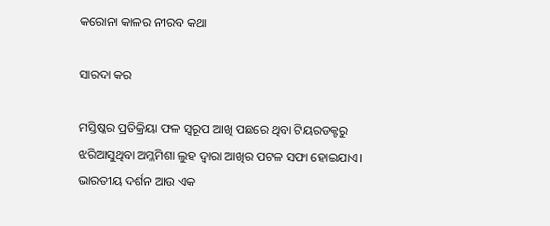କରୋନା କାଳର ନୀରବ କଥା

ସାରଦା କର

ମସ୍ତିଷ୍କର ପ୍ରତିକ୍ରିୟା ଫଳ ସ୍ବରୂପ ଆଖି ପଛରେ ଥିବା ଟିୟରଡକ୍ଟରୁ ଝରିଆସୁଥିବା ଅମ୍ଳମିଶା ଲୁହ ଦ୍ୱାରା ଆଖିର ପଟଳ ସଫା ହୋଇଯାଏ। ଭାରତୀୟ ଦର୍ଶନ ଆଉ ଏକ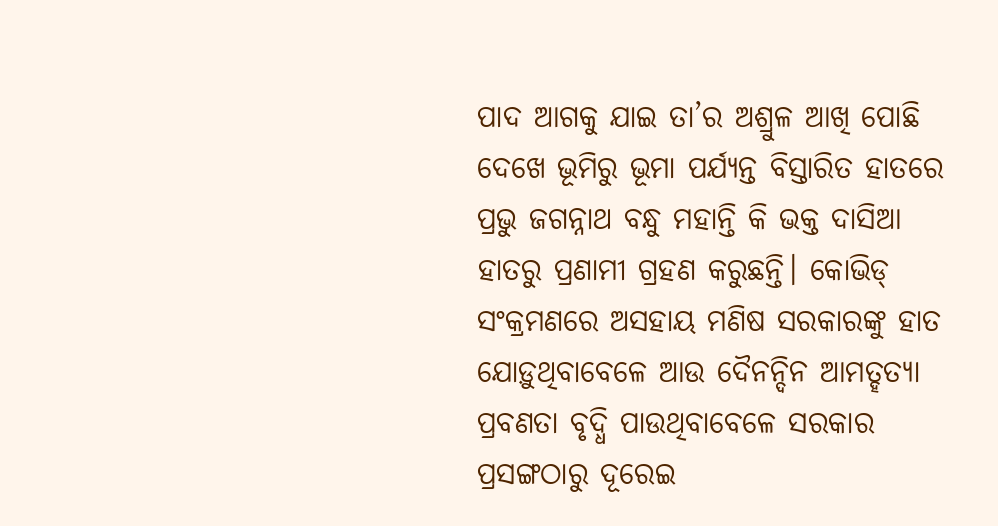ପାଦ ଆଗକୁ ଯାଇ ତା’ର ଅଶ୍ରୁଳ ଆଖି ପୋଛି ଦେଖେ ଭୂମିରୁ ଭୂମା ପର୍ଯ୍ୟନ୍ତ ବିସ୍ତାରିତ ହାତରେ ପ୍ରଭୁ ଜଗନ୍ନାଥ ବନ୍ଧୁ ମହାନ୍ତି କି ଭକ୍ତ ଦାସିଆ ହାତରୁ ପ୍ରଣାମୀ ଗ୍ରହଣ କରୁଛନ୍ତି। କୋଭିଡ୍‌ ସଂକ୍ରମଣରେ ଅସହାୟ ମଣିଷ ସରକାରଙ୍କୁ ହାତ ଯୋଡ଼ୁଥିବାବେଳେ ଆଉ ଦୈନନ୍ଦିନ ଆମତ୍ହତ୍ୟା ପ୍ରବଣତା ବୃଦ୍ଧି ପାଉଥିବାବେଳେ ସରକାର ପ୍ରସଙ୍ଗଠାରୁ ଦୂରେଇ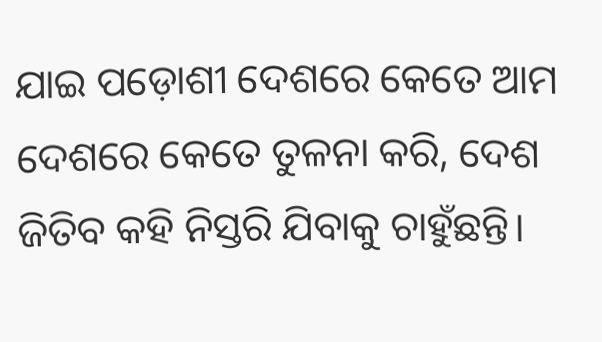ଯାଇ ପଡ଼ୋଶୀ ଦେଶରେ କେତେ ଆମ ଦେଶରେ କେତେ ତୁଳନା କରି, ଦେଶ ଜିତିବ କହି ନିସ୍ତରି ଯିବାକୁ ଚାହୁଁଛନ୍ତି।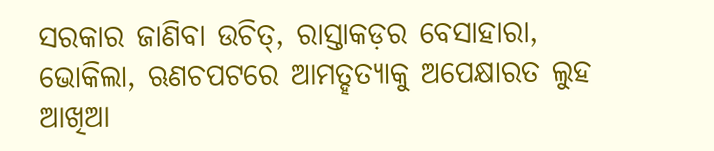ସରକାର ଜାଣିବା ଉଚିତ୍‌, ରାସ୍ତାକଡ଼ର ବେସାହାରା, ଭୋକିଲା, ଋଣଚପଟରେ ଆମତ୍ହତ୍ୟାକୁ ଅପେକ୍ଷାରତ ଲୁହ ଆଖିଆ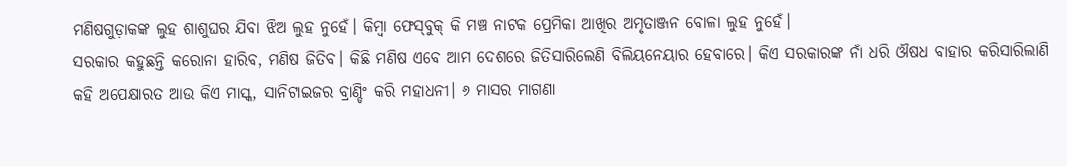ମଣିଷଗୁଡ଼ାକଙ୍କ ଲୁହ ଶାଶୁଘର ଯିବା ଝିଅ ଲୁହ ନୁହେଁ। କିମ୍ବା ଫେସ୍‌ବୁକ୍‌ କି ମଞ୍ଚ ନାଟକ ପ୍ରେମିକା ଆଖିର ଅମୃତାଞ୍ଜନ ବୋଳା ଲୁହ ନୁହେଁ।
ସରକାର କହୁଛନ୍ତି କରୋନା ହାରିବ, ମଣିଷ ଜିତିବ। କିଛି ମଣିଷ ଏବେ ଆମ ଦେଶରେ ଜିତିସାରିଲେଣି ବିଲିୟନେୟାର ହେବାରେ। କିଏ ସରକାରଙ୍କ ନାଁ ଧରି ଔଷଧ ବାହାର କରିସାରିଲାଣି କହି ଅପେକ୍ଷାରତ ଆଉ କିଏ ମାସ୍କ, ସାନିଟାଇଜର ବ୍ରାଣ୍ଡିଂ କରି ମହାଧନୀ। ୬ ମାସର ମାଗଣା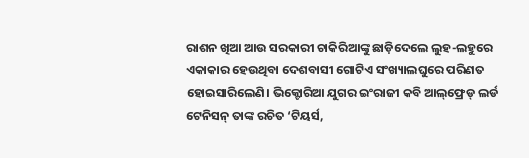ରାଶନ ଖିଆ ଆଉ ସରକାରୀ ଚାକିରିଆଙ୍କୁ ଛାଡ଼ିଦେଲେ ଲୁହ-ଲହୁରେ ଏକାକାର ହେଉଥିବା ଦେଶବାସୀ ଗୋଟିଏ ସଂଖ୍ୟାଲଘୁରେ ପରିଣତ ହୋଇସାରିଲେଣି। ଭିକ୍ଟୋରିଆ ଯୁଗର ଇଂରାଜୀ କବି ଆଲ୍‌ଫ୍ରେଡ୍‌ ଲର୍ଡ ଟେନିସନ୍‌ ତାଙ୍କ ରଚିତ ‘ଟିୟର୍ସ,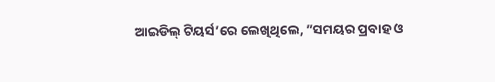ଆଇଡିଲ୍‌ ଟିୟର୍ସ’ରେ ଲେଖିଥିଲେ, ”ସମୟର ପ୍ରବାହ ଓ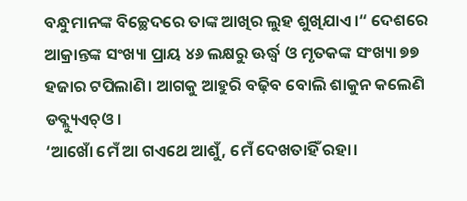ବନ୍ଧୁମାନଙ୍କ ବିଚ୍ଛେଦରେ ତାଙ୍କ ଆଖିର ଲୁହ ଶୁଖିଯାଏ।“ ଦେଶରେ ଆକ୍ରାନ୍ତଙ୍କ ସଂଖ୍ୟା ପ୍ରାୟ ୪୬ ଲକ୍ଷରୁ ଊର୍ଦ୍ଧ୍ୱ ଓ ମୃତକଙ୍କ ସଂଖ୍ୟା ୭୭ ହଜାର ଟପିଲାଣି। ଆଗକୁ ଆହୁରି ବଢ଼ିବ ବୋଲି ଶାକୁନ କଲେଣି ଡବ୍ଲ୍ୟୁଏଚ୍‌ଓ।
‘ଆଖୋଁ ମେଁ ଆ ଗଏଥେ ଆଶୁଁ, ମେଁ ଦେଖତାହିଁ ରହା।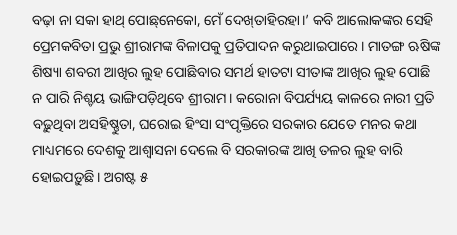ବଢ଼ା ନା ସକା ହାଥ୍‌ ପୋଛ୍‌ନେକୋ, ମେଁ ଦେଖ୍‌ତାହିରହା।’ କବି ଆଲୋକଙ୍କର ସେହି ପ୍ରେମକବିତା ପ୍ରଭୁ ଶ୍ରୀରାମଙ୍କ ବିଳାପକୁ ପ୍ରତିପାଦନ କରୁଥାଇପାରେ। ମାତଙ୍ଗ ଋଷିଙ୍କ ଶିଷ୍ୟା ଶବରୀ ଆଖିର ଲୁହ ପୋଛିବାର ସମର୍ଥ ହାତଟା ସୀତାଙ୍କ ଆଖିର ଲୁହ ପୋଛି ନ ପାରି ନିଶ୍ଚୟ ଭାଙ୍ଗିପଡ଼ିଥିବେ ଶ୍ରୀରାମ। କରୋନା ବିପର୍ଯ୍ୟୟ କାଳରେ ନାରୀ ପ୍ରତି ବଢ଼ୁଥିବା ଅସହିଷ୍ଣୁତା, ଘରୋଇ ହିଂସା ସଂପୃକ୍ତିରେ ସରକାର ଯେତେ ମନର କଥା ମାଧ୍ୟମରେ ଦେଶକୁ ଆଶ୍ୱାସନା ଦେଲେ ବି ସରକାରଙ୍କ ଆଖି ତଳର ଲୁହ ବାରି ହୋଇପଡ଼ୁଛି। ଅଗଷ୍ଟ ୫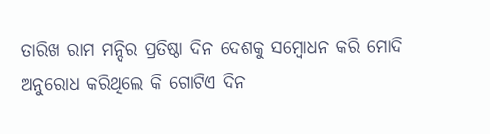ତାରିଖ ରାମ ମନ୍ଦିର ପ୍ରତିଷ୍ଠା ଦିନ ଦେଶକୁ ସମ୍ବୋଧନ କରି ମୋଦି ଅନୁରୋଧ କରିଥିଲେ କି ଗୋଟିଏ ଦିନ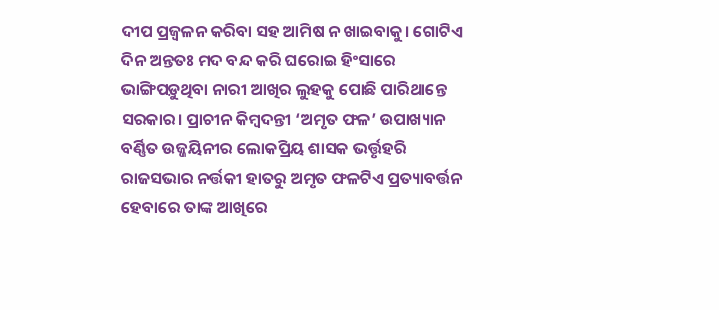ଦୀପ ପ୍ରଜ୍ୱଳନ କରିବା ସହ ଆମିଷ ନ ଖାଇବାକୁ। ଗୋଟିଏ ଦିନ ଅନ୍ତତଃ ମଦ ବନ୍ଦ କରି ଘରୋଇ ହିଂସାରେ ଭାଙ୍ଗିପଡ଼ୁଥିବା ନାରୀ ଆଖିର ଲୁହକୁ ପୋଛି ପାରିଥାନ୍ତେ ସରକାର। ପ୍ରାଚୀନ କିମ୍ବଦନ୍ତୀ ‘ଅମୃତ ଫଳ’ ଉପାଖ୍ୟାନ ବର୍ଣ୍ଣିତ ଉଜ୍ଜୟିନୀର ଲୋକପ୍ରିୟ ଶାସକ ଭର୍ତ୍ତୃହରି ରାଜସଭାର ନର୍ତ୍ତକୀ ହାତରୁ ଅମୃତ ଫଳଟିଏ ପ୍ରତ୍ୟାବର୍ତ୍ତନ ହେବାରେ ତାଙ୍କ ଆଖିରେ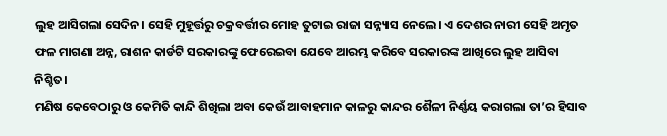ଲୁହ ଆସିଗଲା ସେଦିନ। ସେହି ମୁହୂର୍ତ୍ତରୁ ଚକ୍ରବର୍ତ୍ତୀର ମୋହ ତୁଟାଇ ରାଜା ସନ୍ନ୍ୟାସ ନେଲେ। ଏ ଦେଶର ନାରୀ ସେହି ଅମୃତ ଫଳ ମାଗଣା ଅନ୍ନ, ରାଶନ କାର୍ଡଟି ସରକାରଙ୍କୁ ଫେରେଇବା ଯେବେ ଆରମ୍ଭ କରିବେ ସରକାରଙ୍କ ଆଖିରେ ଲୁହ ଆସିବା ନିଶ୍ଚିତ।
ମଣିଷ କେବେଠାରୁ ଓ କେମିତି କାନ୍ଦି ଶିଖିଲା ଅବା କେଉଁ ଆବାହମାନ କାଳରୁ କାନ୍ଦର ଶୈଳୀ ନିର୍ଣ୍ଣୟ କରାଗଲା ତା’ର ହିସାବ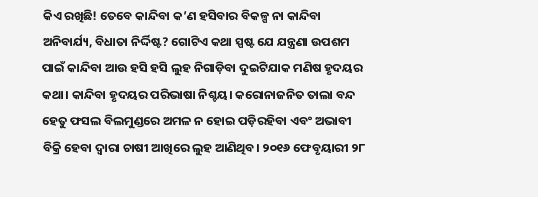କିଏ ରଖିଛି! ତେବେ କାନ୍ଦିବା କ’ଣ ହସିବାର ବିକଳ୍ପ ନା କାନ୍ଦିବା ଅନିବାର୍ଯ୍ୟ, ବିଧାତା ନିର୍ଦ୍ଦିଷ୍ଟ? ଗୋଟିଏ କଥା ସ୍ପଷ୍ଟ ଯେ ଯନ୍ତ୍ରଣା ଉପଶମ ପାଇଁ କାନ୍ଦିବା ଆଉ ହସି ହସି ଲୁହ ନିଗାଡ଼ିବା ଦୁଇଟିଯାକ ମଣିଷ ହୃଦୟର କଥା। କାନ୍ଦିବା ହୃଦୟର ପରିଭାଷା ନିଶ୍ଚୟ। କରୋନାଜନିତ ତାଲା ବନ୍ଦ ହେତୁ ଫସଲ ବିଲମୁଣ୍ଡରେ ଅମଳ ନ ହୋଇ ପଡ଼ିରହିବା ଏବଂ ଅଭାବୀ ବିକ୍ରି ହେବା ଦ୍ୱାରା ଚାଷୀ ଆଖିରେ ଲୁହ ଆଣିଥିବ। ୨୦୧୬ ଫେବୃୟାରୀ ୨୮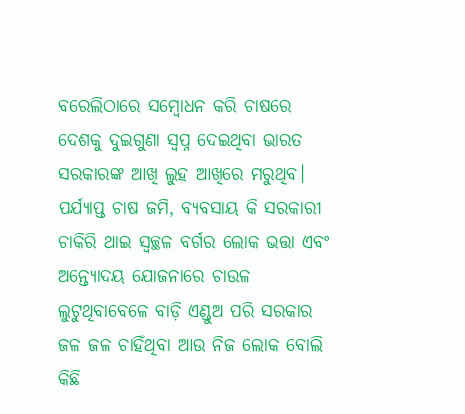ବରେଲିଠାରେ ସମ୍ବୋଧନ କରି ଚାଷରେ ଦେଶକୁ ଦୁଇଗୁଣା ସ୍ବପ୍ନ ଦେଇଥିବା ଭାରତ ସରକାରଙ୍କ ଆଖି ଲୁହ ଆଖିରେ ମରୁଥିବ। ପର୍ଯ୍ୟାପ୍ତ ଚାଷ ଜମି, ବ୍ୟବସାୟ କି ସରକାରୀ ଚାକିରି ଥାଇ ସ୍ବଚ୍ଛଳ ବର୍ଗର ଲୋକ ଭତ୍ତା ଏବଂ ଅନ୍ତ୍ୟୋଦୟ ଯୋଜନାରେ ଚାଉଳ ଲୁଟୁଥିବାବେଳେ ବାଡ଼ି ଏଣ୍ଡୁଅ ପରି ସରକାର ଜଳ ଜଳ ଚାହିଁଥିବା ଆଉ ନିଜ ଲୋକ ବୋଲି କିଛି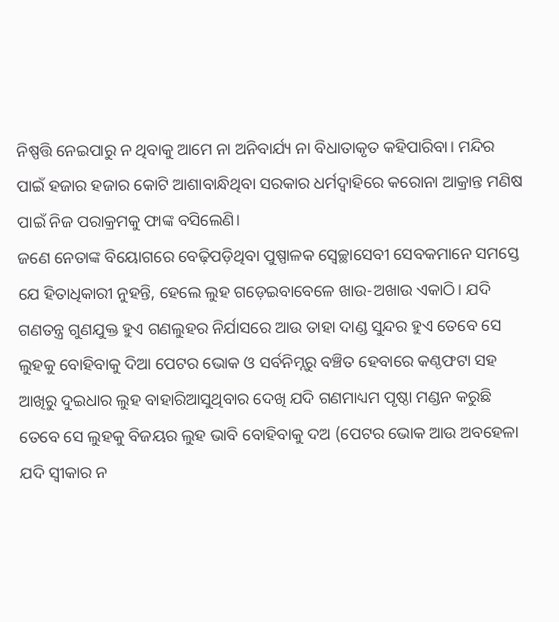ନିଷ୍ପତ୍ତି ନେଇପାରୁ ନ ଥିବାକୁ ଆମେ ନା ଅନିବାର୍ଯ୍ୟ ନା ବିଧାତାକୃତ କହିପାରିବା। ମନ୍ଦିର ପାଇଁ ହଜାର ହଜାର କୋଟି ଆଶାବାନ୍ଧିଥିବା ସରକାର ଧର୍ମଦ୍ୱାହିରେ କରୋନା ଆକ୍ରାନ୍ତ ମଣିଷ ପାଇଁ ନିଜ ପରାକ୍ରମକୁ ଫାଙ୍କ ବସିଲେଣି।
ଜଣେ ନେତାଙ୍କ ବିୟୋଗରେ ବେଢ଼ିପଡ଼ିଥିବା ପୁଷ୍ପାଳକ ସ୍ବେଚ୍ଛାସେବୀ ସେବକମାନେ ସମସ୍ତେ ଯେ ହିତାଧିକାରୀ ନୁହନ୍ତି, ହେଲେ ଲୁହ ଗଡ଼େଇବାବେଳେ ଖାଉ-ଅଖାଉ ଏକାଠି। ଯଦି ଗଣତନ୍ତ୍ର ଗୁଣଯୁକ୍ତ ହୁଏ ଗଣଲୁହର ନିର୍ଯାସରେ ଆଉ ତାହା ଦାଣ୍ଡ ସୁନ୍ଦର ହୁଏ ତେବେ ସେ ଲୁହକୁ ବୋହିବାକୁ ଦିଆ ପେଟର ଭୋକ ଓ ସର୍ବନିମ୍ନରୁ ବଞ୍ଚିତ ହେବାରେ କଣ୍ଠଫଟା ସହ ଆଖିରୁ ଦୁଇଧାର ଲୁହ ବାହାରିଆସୁଥିବାର ଦେଖି ଯଦି ଗଣମାଧ୍ୟମ ପୃଷ୍ଠା ମଣ୍ଡନ କରୁଛି ତେବେ ସେ ଲୁହକୁ ବିଜୟର ଲୁହ ଭାବି ବୋହିବାକୁ ଦଅ (ପେଟର ଭୋକ ଆଉ ଅବହେଳା ଯଦି ସ୍ବୀକାର ନ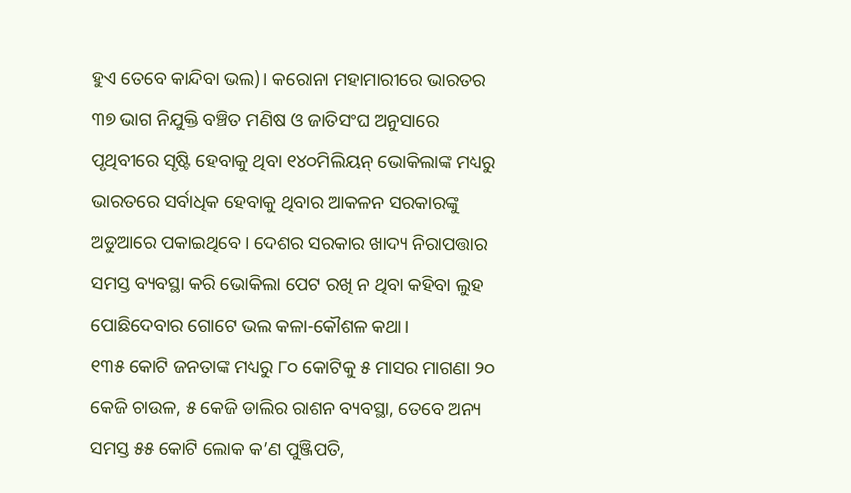ହୁଏ ତେବେ କାନ୍ଦିବା ଭଲ)। କରୋନା ମହାମାରୀରେ ଭାରତର ୩୭ ଭାଗ ନିଯୁକ୍ତି ବଞ୍ଚିତ ମଣିଷ ଓ ଜାତିସଂଘ ଅନୁସାରେ ପୃଥିବୀରେ ସୃଷ୍ଟି ହେବାକୁ ଥିବା ୧୪୦ମିଲିୟନ୍‌ ଭୋକିଲାଙ୍କ ମଧ୍ୟରୁ ଭାରତରେ ସର୍ବାଧିକ ହେବାକୁ ଥିବାର ଆକଳନ ସରକାରଙ୍କୁ ଅଡୁଆରେ ପକାଇଥିବେ। ଦେଶର ସରକାର ଖାଦ୍ୟ ନିରାପତ୍ତାର ସମସ୍ତ ବ୍ୟବସ୍ଥା କରି ଭୋକିଲା ପେଟ ରଖି ନ ଥିବା କହିବା ଲୁହ ପୋଛିଦେବାର ଗୋଟେ ଭଲ କଳା-କୌଶଳ କଥା।
୧୩୫ କୋଟି ଜନତାଙ୍କ ମଧ୍ୟରୁ ୮୦ କୋଟିକୁ ୫ ମାସର ମାଗଣା ୨୦ କେଜି ଚାଉଳ, ୫ କେଜି ଡାଲିର ରାଶନ ବ୍ୟବସ୍ଥା, ତେବେ ଅନ୍ୟ ସମସ୍ତ ୫୫ କୋଟି ଲୋକ କ’ଣ ପୁଞ୍ଜିପତି,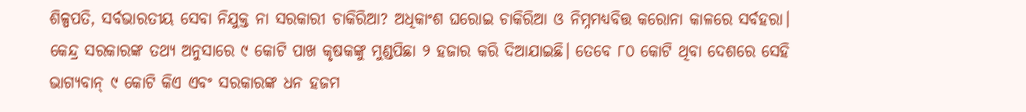ଶିଳ୍ପପତି, ସର୍ବଭାରତୀୟ ସେବା ନିଯୁକ୍ତ ନା ସରକାରୀ ଚାକିରିଆ? ଅଧିକାଂଶ ଘରୋଇ ଚାକିରିଆ ଓ ନିମ୍ନମଧ୍ୟବିତ୍ତ କରୋନା କାଳରେ ସର୍ବହରା। କେନ୍ଦ୍ର ସରକାରଙ୍କ ତଥ୍ୟ ଅନୁସାରେ ୯ କୋଟି ପାଖ କୃଷକଙ୍କୁ ମୁଣ୍ଡପିଛା ୨ ହଜାର କରି ଦିଆଯାଇଛି। ତେବେ ୮୦ କୋଟି ଥିବା ଦେଶରେ ସେହି ଭାଗ୍ୟବାନ୍‌ ୯ କୋଟି କିଏ ଏବଂ ସରକାରଙ୍କ ଧନ ହଜମ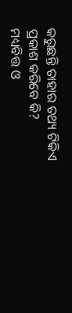କରୁଛନ୍ତି ତାହାର ତଥ୍ୟ ଟିକିଏ ପ୍ରକାଶ କରିବେ କି?
ମଧ୍ୟବିତ୍ତ ଓ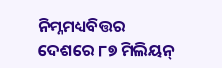ନିମ୍ନମଧ୍ୟବିତ୍ତର ଦେଶରେ ୮୭ ମିଲିୟନ୍‌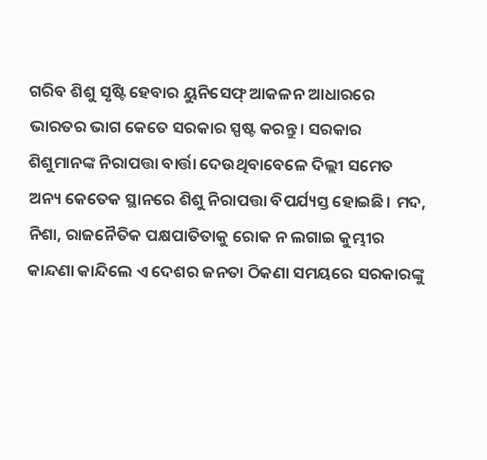ଗରିବ ଶିଶୁ ସୃଷ୍ଟି ହେବାର ୟୁନିସେଫ୍‌ ଆକଳନ ଆଧାରରେ ଭାରତର ଭାଗ କେତେ ସରକାର ସ୍ପଷ୍ଟ କରନ୍ତୁ। ସରକାର ଶିଶୁମାନଙ୍କ ନିରାପତ୍ତା ବାର୍ତ୍ତା ଦେଉଥିବାବେଳେ ଦିଲ୍ଲୀ ସମେତ ଅନ୍ୟ କେତେକ ସ୍ଥାନରେ ଶିଶୁ ନିରାପତ୍ତା ବିପର୍ଯ୍ୟସ୍ତ ହୋଇଛି। ମଦ, ନିଶା, ରାଜନୈତିକ ପକ୍ଷପାତିତାକୁ ରୋକ ନ ଲଗାଇ କୁମ୍ଭୀର କାନ୍ଦଣା କାନ୍ଦିଲେ ଏ ଦେଶର ଜନତା ଠିକଣା ସମୟରେ ସରକାରଙ୍କୁ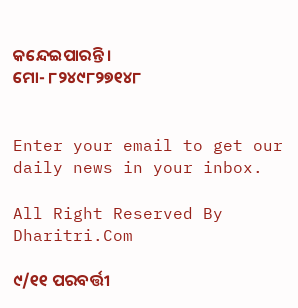କନ୍ଦେଇପାରନ୍ତି।
ମୋ- ୮୨୪୯୮୨୭୧୪୮


Enter your email to get our daily news in your inbox.

All Right Reserved By Dharitri.Com

୯/୧୧ ପରବର୍ତ୍ତୀ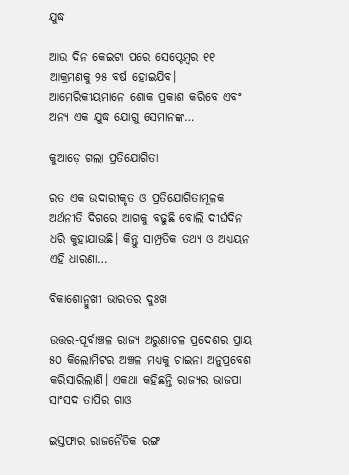ଯୁଦ୍ଧ

ଆଉ ଦିନ କେଇଟା ପରେ ସେପ୍ଟେମ୍ୱର ୧୧ ଆକ୍ରମଣକୁ ୨୫ ବର୍ଷ ହୋଇଯିବ। ଆମେରିକୀୟମାନେ ଶୋକ ପ୍ରକାଶ କରିବେ ଏବଂ ଅନ୍ୟ ଏକ ଯୁଦ୍ଧ ଯୋଗୁ ସେମାନଙ୍କ…

କୁଆଡ଼େ ଗଲା ପ୍ରତିଯୋଗିତା

ରତ ଏକ ଉଦାରୀକୃତ ଓ ପ୍ରତିଯୋଗିତାମୂଳକ ଅର୍ଥନୀତି ଦିଗରେ ଆଗକୁ ବଢୁଛି ବୋଲି ଦୀର୍ଘଦିନ ଧରି କୁହାଯାଉଛି। କିନ୍ତୁ ସାମ୍ପ୍ରତିକ ତଥ୍ୟ ଓ ଅଧ୍ୟୟନ ଏହି ଧାରଣା…

ବିକାଶୋନ୍ମୁଖୀ ଭାରତର ଦୁଃଖ

ଉତ୍ତର-ପୂର୍ବାଞ୍ଚଳ ରାଜ୍ୟ ଅରୁଣାଚଳ ପ୍ରଦେଶର ପ୍ରାୟ ୫୦ କିଲୋମିଟର ଅଞ୍ଚଳ ମଧ୍ୟକୁ ଚାଇନା ଅନୁପ୍ରବେଶ କରିସାରିଲାଣି। ଏକଥା କହିଛନ୍ତି ରାଜ୍ୟର ଭାଜପା ସାଂସଦ ତାପିର ଗାଓ

ଇସ୍ତଫାର ରାଜନୈତିକ ରଙ୍ଗ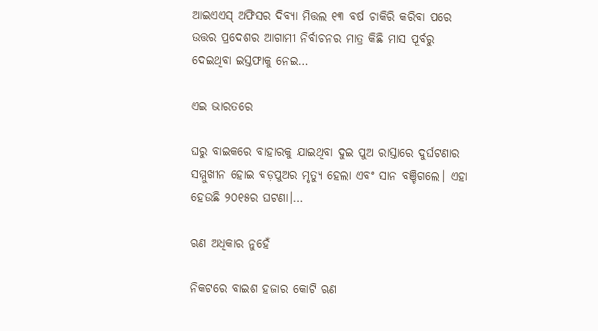ଆଇଏଏସ୍‌ ଅଫିସର ଦିବ୍ୟା ମିତ୍ତଲ ୧୩ ବର୍ଷ ଚାକିରି କରିବା ପରେ ଉତ୍ତର ପ୍ରଦେଶର ଆଗାମୀ ନିର୍ବାଚନର ମାତ୍ର କିଛି ମାସ ପୂର୍ବରୁ ଦେଇଥିବା ଇସ୍ତଫାକୁ ନେଇ…

ଏଇ ଭାରତରେ

ଘରୁ ବାଇକରେ ବାହାରକୁ ଯାଇଥିବା ଦୁଇ ପୁଅ ରାସ୍ତାରେ ଦୁର୍ଘଟଣାର ସମ୍ମୁଖୀନ ହୋଇ ବଡ଼ପୁଅର ମୃତ୍ୟୁ ହେଲା ଏବଂ ସାନ ବଞ୍ଚିଗଲେ। ଏହା ହେଉଛି ୨୦୧୫ର ଘଟଣା।…

ଋଣ ଅଧିକାର ନୁହେଁ

ନିକଟରେ ବାଇଶ ହଜାର କୋଟି ଋଣ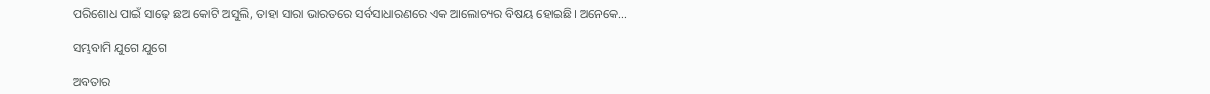ପରିଶୋଧ ପାଇଁ ସାଢ଼େ ଛଅ କୋଟି ଅସୁଲି, ତାହା ସାରା ଭାରତରେ ସର୍ବସାଧାରଣରେ ଏକ ଆଲୋଚ୍ୟର ବିଷୟ ହୋଇଛି। ଅନେକେ…

ସମ୍ଭବାମି ଯୁଗେ ଯୁଗେ

ଅବତାର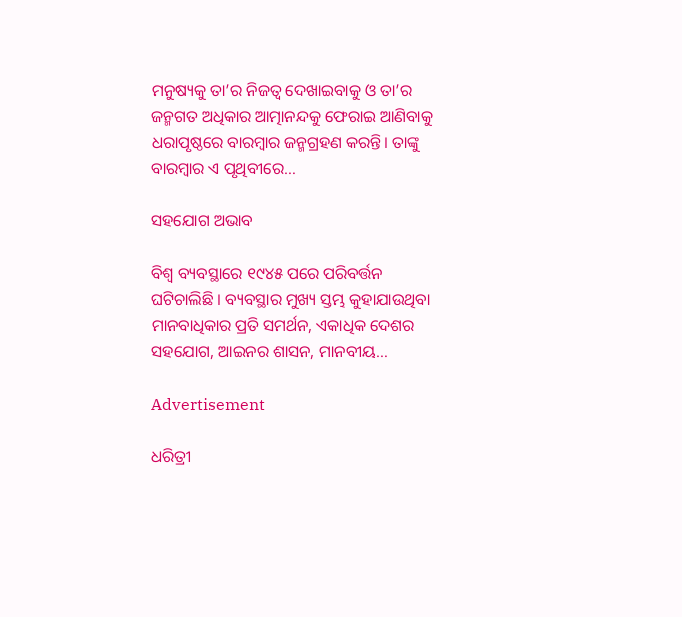ମନୁଷ୍ୟକୁ ତା’ର ନିଜତ୍ୱ ଦେଖାଇବାକୁ ଓ ତା’ର ଜନ୍ମଗତ ଅଧିକାର ଆତ୍ମାନନ୍ଦକୁ ଫେରାଇ ଆଣିବାକୁ ଧରାପୃଷ୍ଠରେ ବାରମ୍ବାର ଜନ୍ମଗ୍ରହଣ କରନ୍ତି। ତାଙ୍କୁ ବାରମ୍ବାର ଏ ପୃଥିବୀରେ…

ସହଯୋଗ ଅଭାବ

ବିଶ୍ୱ ବ୍ୟବସ୍ଥାରେ ୧୯୪୫ ପରେ ପରିବର୍ତ୍ତନ ଘଟିଚାଲିଛି । ବ୍ୟବସ୍ଥାର ମୁଖ୍ୟ ସ୍ତମ୍ଭ କୁହାଯାଉଥିବା ମାନବାଧିକାର ପ୍ରତି ସମର୍ଥନ, ଏକାଧିକ ଦେଶର ସହଯୋଗ, ଆଇନର ଶାସନ, ମାନବୀୟ…

Advertisement

ଧରିତ୍ରୀ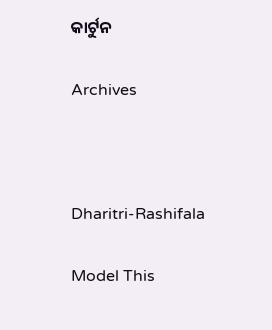କାର୍ଟୁନ

Archives



Dharitri-Rashifala

Model This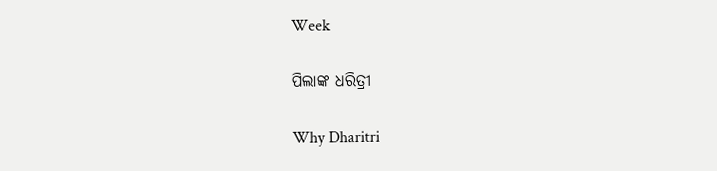Week

ପିଲାଙ୍କ ଧରିତ୍ରୀ

Why Dharitri